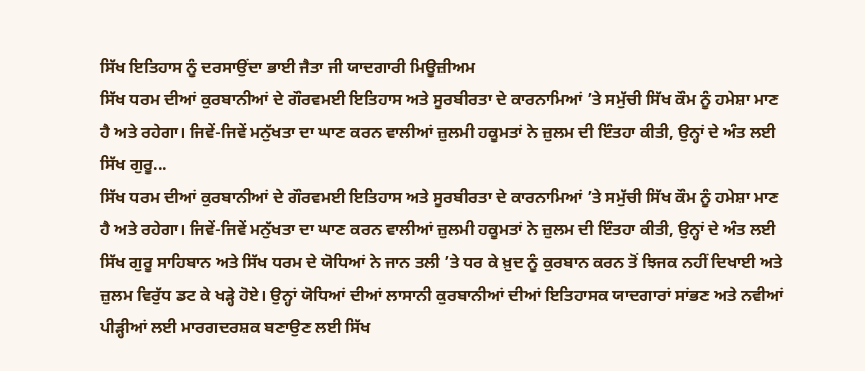ਸਿੱਖ ਇਤਿਹਾਸ ਨੂੰ ਦਰਸਾਉਂਦਾ ਭਾਈ ਜੈਤਾ ਜੀ ਯਾਦਗਾਰੀ ਮਿਊਜ਼ੀਅਮ
ਸਿੱਖ ਧਰਮ ਦੀਆਂ ਕੁਰਬਾਨੀਆਂ ਦੇ ਗੌਰਵਮਈ ਇਤਿਹਾਸ ਅਤੇ ਸੂਰਬੀਰਤਾ ਦੇ ਕਾਰਨਾਮਿਆਂ ’ਤੇ ਸਮੁੱਚੀ ਸਿੱਖ ਕੌਮ ਨੂੰ ਹਮੇਸ਼ਾ ਮਾਣ ਹੈ ਅਤੇ ਰਹੇਗਾ। ਜਿਵੇਂ-ਜਿਵੇਂ ਮਨੁੱਖਤਾ ਦਾ ਘਾਣ ਕਰਨ ਵਾਲੀਆਂ ਜ਼ੁਲਮੀ ਹਕੂਮਤਾਂ ਨੇ ਜ਼ੁਲਮ ਦੀ ਇੰਤਹਾ ਕੀਤੀ, ਉਨ੍ਹਾਂ ਦੇ ਅੰਤ ਲਈ ਸਿੱਖ ਗੁਰੂ...
ਸਿੱਖ ਧਰਮ ਦੀਆਂ ਕੁਰਬਾਨੀਆਂ ਦੇ ਗੌਰਵਮਈ ਇਤਿਹਾਸ ਅਤੇ ਸੂਰਬੀਰਤਾ ਦੇ ਕਾਰਨਾਮਿਆਂ ’ਤੇ ਸਮੁੱਚੀ ਸਿੱਖ ਕੌਮ ਨੂੰ ਹਮੇਸ਼ਾ ਮਾਣ ਹੈ ਅਤੇ ਰਹੇਗਾ। ਜਿਵੇਂ-ਜਿਵੇਂ ਮਨੁੱਖਤਾ ਦਾ ਘਾਣ ਕਰਨ ਵਾਲੀਆਂ ਜ਼ੁਲਮੀ ਹਕੂਮਤਾਂ ਨੇ ਜ਼ੁਲਮ ਦੀ ਇੰਤਹਾ ਕੀਤੀ, ਉਨ੍ਹਾਂ ਦੇ ਅੰਤ ਲਈ ਸਿੱਖ ਗੁਰੂ ਸਾਹਿਬਾਨ ਅਤੇ ਸਿੱਖ ਧਰਮ ਦੇ ਯੋਧਿਆਂ ਨੇ ਜਾਨ ਤਲੀ ’ਤੇ ਧਰ ਕੇ ਖ਼ੁਦ ਨੂੰ ਕੁਰਬਾਨ ਕਰਨ ਤੋਂ ਝਿਜਕ ਨਹੀਂ ਦਿਖਾਈ ਅਤੇ ਜ਼ੁਲਮ ਵਿਰੁੱਧ ਡਟ ਕੇ ਖੜ੍ਹੇ ਹੋਏ। ਉਨ੍ਹਾਂ ਯੋਧਿਆਂ ਦੀਆਂ ਲਾਸਾਨੀ ਕੁਰਬਾਨੀਆਂ ਦੀਆਂ ਇਤਿਹਾਸਕ ਯਾਦਗਾਰਾਂ ਸਾਂਭਣ ਅਤੇ ਨਵੀਆਂ ਪੀੜ੍ਹੀਆਂ ਲਈ ਮਾਰਗਦਰਸ਼ਕ ਬਣਾਉਣ ਲਈ ਸਿੱਖ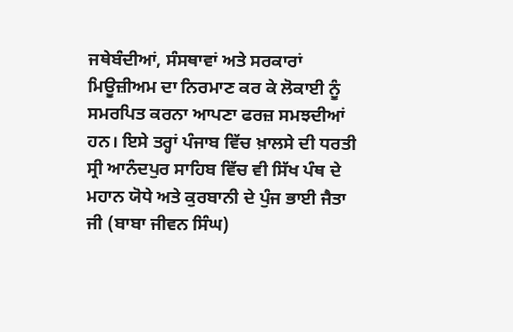ਜਥੇਬੰਦੀਆਂ, ਸੰਸਥਾਵਾਂ ਅਤੇ ਸਰਕਾਰਾਂ ਮਿਊਜ਼ੀਅਮ ਦਾ ਨਿਰਮਾਣ ਕਰ ਕੇ ਲੋਕਾਈ ਨੂੰ ਸਮਰਪਿਤ ਕਰਨਾ ਆਪਣਾ ਫਰਜ਼ ਸਮਝਦੀਆਂ ਹਨ। ਇਸੇ ਤਰ੍ਹਾਂ ਪੰਜਾਬ ਵਿੱਚ ਖ਼ਾਲਸੇ ਦੀ ਧਰਤੀ ਸ੍ਰੀ ਆਨੰਦਪੁਰ ਸਾਹਿਬ ਵਿੱਚ ਵੀ ਸਿੱਖ ਪੰਥ ਦੇ ਮਹਾਨ ਯੋਧੇ ਅਤੇ ਕੁਰਬਾਨੀ ਦੇ ਪੁੰਜ ਭਾਈ ਜੈਤਾ ਜੀ (ਬਾਬਾ ਜੀਵਨ ਸਿੰਘ)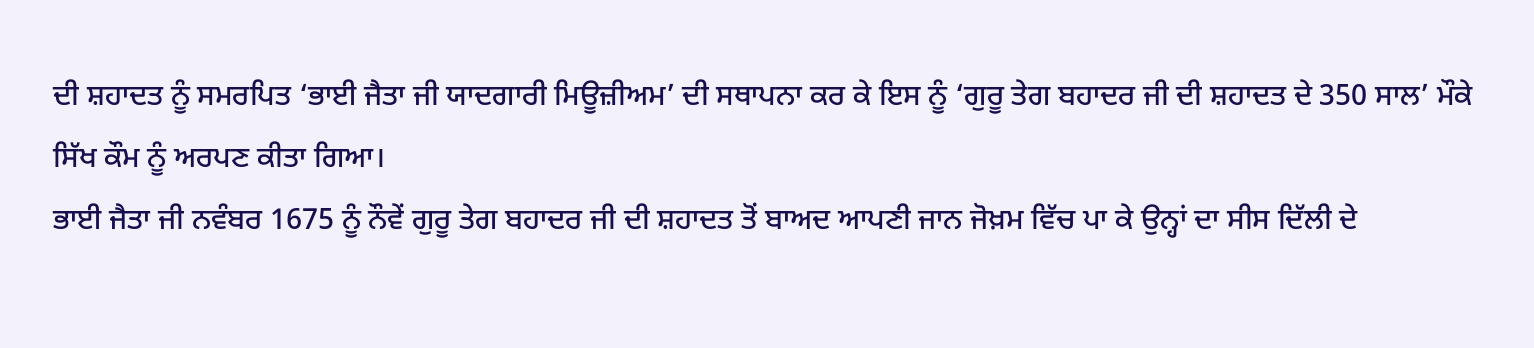ਦੀ ਸ਼ਹਾਦਤ ਨੂੰ ਸਮਰਪਿਤ ‘ਭਾਈ ਜੈਤਾ ਜੀ ਯਾਦਗਾਰੀ ਮਿਊਜ਼ੀਅਮ’ ਦੀ ਸਥਾਪਨਾ ਕਰ ਕੇ ਇਸ ਨੂੰ ‘ਗੁਰੂ ਤੇਗ ਬਹਾਦਰ ਜੀ ਦੀ ਸ਼ਹਾਦਤ ਦੇ 350 ਸਾਲ’ ਮੌਕੇ ਸਿੱਖ ਕੌਮ ਨੂੰ ਅਰਪਣ ਕੀਤਾ ਗਿਆ।
ਭਾਈ ਜੈਤਾ ਜੀ ਨਵੰਬਰ 1675 ਨੂੰ ਨੌਵੇਂ ਗੁਰੂ ਤੇਗ ਬਹਾਦਰ ਜੀ ਦੀ ਸ਼ਹਾਦਤ ਤੋਂ ਬਾਅਦ ਆਪਣੀ ਜਾਨ ਜੋਖ਼ਮ ਵਿੱਚ ਪਾ ਕੇ ਉਨ੍ਹਾਂ ਦਾ ਸੀਸ ਦਿੱਲੀ ਦੇ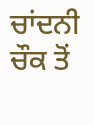ਚਾਂਦਨੀ ਚੌਕ ਤੋਂ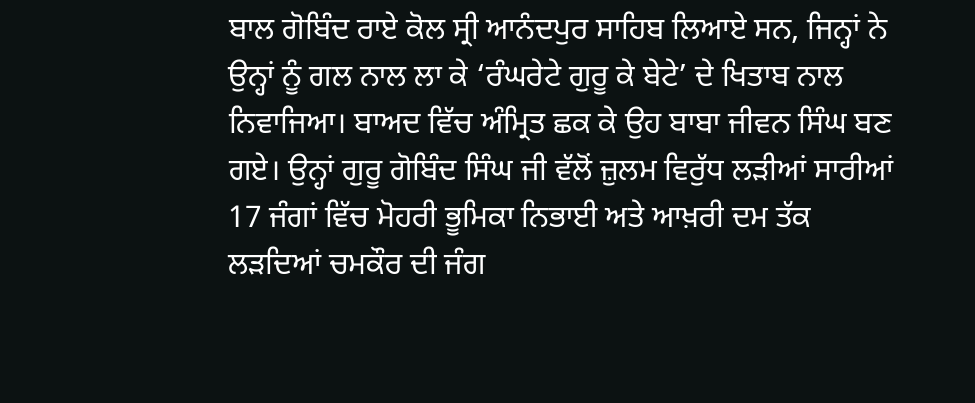ਬਾਲ ਗੋਬਿੰਦ ਰਾਏ ਕੋਲ ਸ੍ਰੀ ਆਨੰਦਪੁਰ ਸਾਹਿਬ ਲਿਆਏ ਸਨ, ਜਿਨ੍ਹਾਂ ਨੇ ਉਨ੍ਹਾਂ ਨੂੰ ਗਲ ਨਾਲ ਲਾ ਕੇ ‘ਰੰਘਰੇਟੇ ਗੁਰੂ ਕੇ ਬੇਟੇ’ ਦੇ ਖਿਤਾਬ ਨਾਲ ਨਿਵਾਜਿਆ। ਬਾਅਦ ਵਿੱਚ ਅੰਮ੍ਰਿਤ ਛਕ ਕੇ ਉਹ ਬਾਬਾ ਜੀਵਨ ਸਿੰਘ ਬਣ ਗਏ। ਉਨ੍ਹਾਂ ਗੁਰੂ ਗੋਬਿੰਦ ਸਿੰਘ ਜੀ ਵੱਲੋਂ ਜ਼ੁਲਮ ਵਿਰੁੱਧ ਲੜੀਆਂ ਸਾਰੀਆਂ 17 ਜੰਗਾਂ ਵਿੱਚ ਮੋਹਰੀ ਭੂਮਿਕਾ ਨਿਭਾਈ ਅਤੇ ਆਖ਼ਰੀ ਦਮ ਤੱਕ ਲੜਦਿਆਂ ਚਮਕੌਰ ਦੀ ਜੰਗ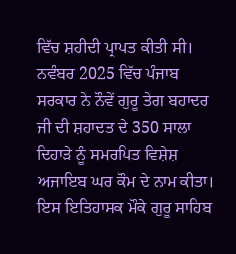ਵਿੱਚ ਸ਼ਹੀਦੀ ਪ੍ਰਾਪਤ ਕੀਤੀ ਸੀ।
ਨਵੰਬਰ 2025 ਵਿੱਚ ਪੰਜਾਬ ਸਰਕਾਰ ਨੇ ਨੌਵੇਂ ਗੁਰੂ ਤੇਗ ਬਹਾਦਰ ਜੀ ਦੀ ਸ਼ਹਾਦਤ ਦੇ 350 ਸਾਲਾ ਦਿਹਾੜੇ ਨੂੰ ਸਮਰਪਿਤ ਵਿਸ਼ੇਸ਼ ਅਜਾਇਬ ਘਰ ਕੌਮ ਦੇ ਨਾਮ ਕੀਤਾ। ਇਸ ਇਤਿਹਾਸਕ ਮੌਕੇ ਗੁਰੂ ਸਾਹਿਬ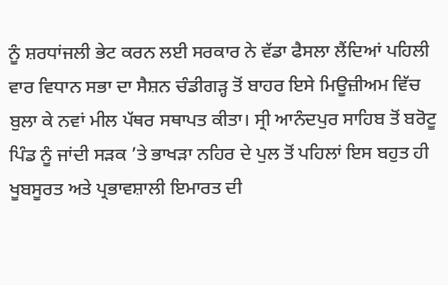ਨੂੰ ਸ਼ਰਧਾਂਜਲੀ ਭੇਟ ਕਰਨ ਲਈ ਸਰਕਾਰ ਨੇ ਵੱਡਾ ਫੈਸਲਾ ਲੈਂਦਿਆਂ ਪਹਿਲੀ ਵਾਰ ਵਿਧਾਨ ਸਭਾ ਦਾ ਸੈਸ਼ਨ ਚੰਡੀਗੜ੍ਹ ਤੋਂ ਬਾਹਰ ਇਸੇ ਮਿਊਜ਼ੀਅਮ ਵਿੱਚ ਬੁਲਾ ਕੇ ਨਵਾਂ ਮੀਲ ਪੱਥਰ ਸਥਾਪਤ ਕੀਤਾ। ਸ੍ਰੀ ਆਨੰਦਪੁਰ ਸਾਹਿਬ ਤੋਂ ਬਰੋਟੂ ਪਿੰਡ ਨੂੰ ਜਾਂਦੀ ਸੜਕ ’ਤੇ ਭਾਖੜਾ ਨਹਿਰ ਦੇ ਪੁਲ ਤੋਂ ਪਹਿਲਾਂ ਇਸ ਬਹੁਤ ਹੀ ਖੂਬਸੂਰਤ ਅਤੇ ਪ੍ਰਭਾਵਸ਼ਾਲੀ ਇਮਾਰਤ ਦੀ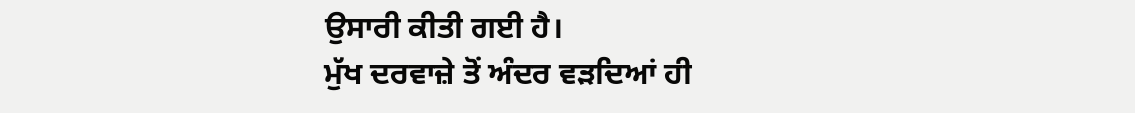ਉਸਾਰੀ ਕੀਤੀ ਗਈ ਹੈ।
ਮੁੱਖ ਦਰਵਾਜ਼ੇ ਤੋਂ ਅੰਦਰ ਵੜਦਿਆਂ ਹੀ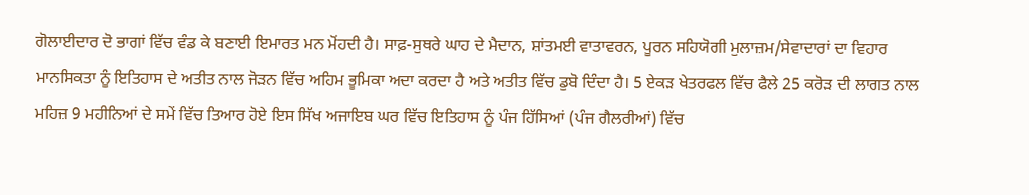ਗੋਲਾਈਦਾਰ ਦੋ ਭਾਗਾਂ ਵਿੱਚ ਵੰਡ ਕੇ ਬਣਾਈ ਇਮਾਰਤ ਮਨ ਮੋਂਹਦੀ ਹੈ। ਸਾਫ਼-ਸੁਥਰੇ ਘਾਹ ਦੇ ਮੈਦਾਨ, ਸ਼ਾਂਤਮਈ ਵਾਤਾਵਰਨ, ਪੂਰਨ ਸਹਿਯੋਗੀ ਮੁਲਾਜ਼ਮ/ਸੇਵਾਦਾਰਾਂ ਦਾ ਵਿਹਾਰ ਮਾਨਸਿਕਤਾ ਨੂੰ ਇਤਿਹਾਸ ਦੇ ਅਤੀਤ ਨਾਲ ਜੋੜਨ ਵਿੱਚ ਅਹਿਮ ਭੂਮਿਕਾ ਅਦਾ ਕਰਦਾ ਹੈ ਅਤੇ ਅਤੀਤ ਵਿੱਚ ਡੁਬੋ ਦਿੰਦਾ ਹੈ। 5 ਏਕੜ ਖੇਤਰਫਲ ਵਿੱਚ ਫੈਲੇ 25 ਕਰੋੜ ਦੀ ਲਾਗਤ ਨਾਲ ਮਹਿਜ਼ 9 ਮਹੀਨਿਆਂ ਦੇ ਸਮੇਂ ਵਿੱਚ ਤਿਆਰ ਹੋਏ ਇਸ ਸਿੱਖ ਅਜਾਇਬ ਘਰ ਵਿੱਚ ਇਤਿਹਾਸ ਨੂੰ ਪੰਜ ਹਿੱਸਿਆਂ (ਪੰਜ ਗੈਲਰੀਆਂ) ਵਿੱਚ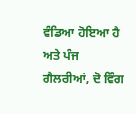ਵੰਡਿਆ ਹੋਇਆ ਹੈ ਅਤੇ ਪੰਜ ਗੈਲਰੀਆਂ, ਦੋ ਵਿੰਗ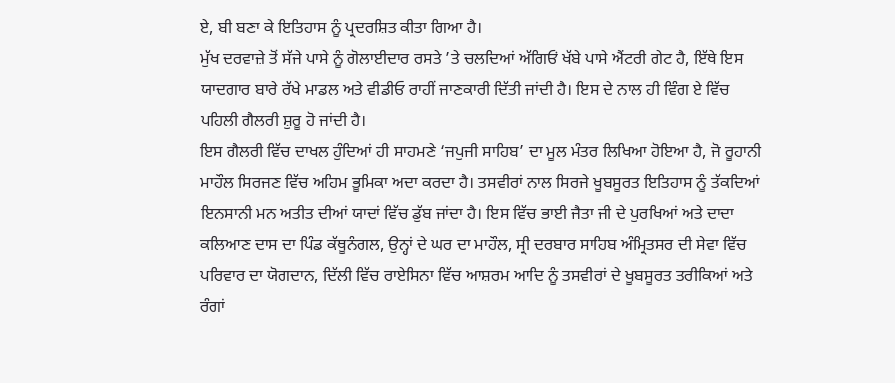ਏ, ਬੀ ਬਣਾ ਕੇ ਇਤਿਹਾਸ ਨੂੰ ਪ੍ਰਦਰਸ਼ਿਤ ਕੀਤਾ ਗਿਆ ਹੈ।
ਮੁੱਖ ਦਰਵਾਜ਼ੇ ਤੋਂ ਸੱਜੇ ਪਾਸੇ ਨੂੰ ਗੋਲਾਈਦਾਰ ਰਸਤੇ ’ਤੇ ਚਲਦਿਆਂ ਅੱਗਿਓਂ ਖੱਬੇ ਪਾਸੇ ਐਂਟਰੀ ਗੇਟ ਹੈ, ਇੱਥੇ ਇਸ ਯਾਦਗਾਰ ਬਾਰੇ ਰੱਖੇ ਮਾਡਲ ਅਤੇ ਵੀਡੀਓ ਰਾਹੀਂ ਜਾਣਕਾਰੀ ਦਿੱਤੀ ਜਾਂਦੀ ਹੈ। ਇਸ ਦੇ ਨਾਲ ਹੀ ਵਿੰਗ ਏ ਵਿੱਚ ਪਹਿਲੀ ਗੈਲਰੀ ਸ਼ੁਰੂ ਹੋ ਜਾਂਦੀ ਹੈ।
ਇਸ ਗੈਲਰੀ ਵਿੱਚ ਦਾਖਲ ਹੁੰਦਿਆਂ ਹੀ ਸਾਹਮਣੇ ‘ਜਪੁਜੀ ਸਾਹਿਬ’ ਦਾ ਮੂਲ ਮੰਤਰ ਲਿਖਿਆ ਹੋਇਆ ਹੈ, ਜੋ ਰੂਹਾਨੀ ਮਾਹੌਲ ਸਿਰਜਣ ਵਿੱਚ ਅਹਿਮ ਭੂਮਿਕਾ ਅਦਾ ਕਰਦਾ ਹੈ। ਤਸਵੀਰਾਂ ਨਾਲ ਸਿਰਜੇ ਖੂਬਸੂਰਤ ਇਤਿਹਾਸ ਨੂੰ ਤੱਕਦਿਆਂ ਇਨਸਾਨੀ ਮਨ ਅਤੀਤ ਦੀਆਂ ਯਾਦਾਂ ਵਿੱਚ ਡੁੱਬ ਜਾਂਦਾ ਹੈ। ਇਸ ਵਿੱਚ ਭਾਈ ਜੈਤਾ ਜੀ ਦੇ ਪੁਰਖਿਆਂ ਅਤੇ ਦਾਦਾ ਕਲਿਆਣ ਦਾਸ ਦਾ ਪਿੰਡ ਕੱਥੂਨੰਗਲ, ਉਨ੍ਹਾਂ ਦੇ ਘਰ ਦਾ ਮਾਹੌਲ, ਸ੍ਰੀ ਦਰਬਾਰ ਸਾਹਿਬ ਅੰਮ੍ਰਿਤਸਰ ਦੀ ਸੇਵਾ ਵਿੱਚ ਪਰਿਵਾਰ ਦਾ ਯੋਗਦਾਨ, ਦਿੱਲੀ ਵਿੱਚ ਰਾਏਸਿਨਾ ਵਿੱਚ ਆਸ਼ਰਮ ਆਦਿ ਨੂੰ ਤਸਵੀਰਾਂ ਦੇ ਖੂਬਸੂਰਤ ਤਰੀਕਿਆਂ ਅਤੇ ਰੰਗਾਂ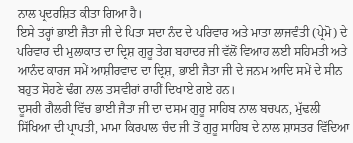ਨਾਲ ਪ੍ਰਦਰਸ਼ਿਤ ਕੀਤਾ ਗਿਆ ਹੈ।
ਇਸੇ ਤਰ੍ਹਾਂ ਭਾਈ ਜੈਤਾ ਜੀ ਦੇ ਪਿਤਾ ਸਦਾ ਨੰਦ ਦੇ ਪਰਿਵਾਰ ਅਤੇ ਮਾਤਾ ਲਾਜਵੰਤੀ (ਪ੍ਰੇਮੋ) ਦੇ ਪਰਿਵਾਰ ਦੀ ਮੁਲਾਕਾਤ ਦਾ ਦ੍ਰਿਸ਼ ਗੁਰੂ ਤੇਗ ਬਹਾਦਰ ਜੀ ਵੱਲੋਂ ਵਿਆਹ ਲਈ ਸਹਿਮਤੀ ਅਤੇ ਆਨੰਦ ਕਾਰਜ ਸਮੇਂ ਆਸ਼ੀਰਵਾਦ ਦਾ ਦ੍ਰਿਸ਼, ਭਾਈ ਜੈਤਾ ਜੀ ਦੇ ਜਨਮ ਆਦਿ ਸਮੇਂ ਦੇ ਸੀਨ ਬਹੁਤ ਸੋਹਣੇ ਢੰਗ ਨਾਲ ਤਸਵੀਰਾਂ ਰਾਹੀਂ ਦਿਖਾਏ ਗਏ ਹਨ।
ਦੂਸਰੀ ਗੈਲਰੀ ਵਿੱਚ ਭਾਈ ਜੈਤਾ ਜੀ ਦਾ ਦਸਮ ਗੁਰੂ ਸਾਹਿਬ ਨਾਲ ਬਚਪਨ, ਮੁੱਢਲੀ ਸਿੱਖਿਆ ਦੀ ਪ੍ਰਾਪਤੀ, ਮਾਮਾ ਕਿਰਪਾਲ ਚੰਦ ਜੀ ਤੋਂ ਗੁਰੂ ਸਾਹਿਬ ਦੇ ਨਾਲ ਸ਼ਾਸਤਰ ਵਿੱਦਿਆ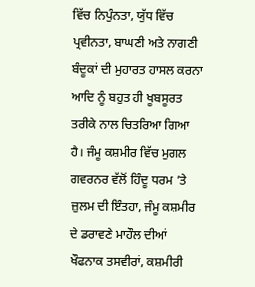ਵਿੱਚ ਨਿਪੁੰਨਤਾ, ਯੁੱਧ ਵਿੱਚ ਪ੍ਰਵੀਨਤਾ, ਬਾਘਣੀ ਅਤੇ ਨਾਗਣੀ ਬੰਦੂਕਾਂ ਦੀ ਮੁਹਾਰਤ ਹਾਸਲ ਕਰਨਾ ਆਦਿ ਨੂੰ ਬਹੁਤ ਹੀ ਖੂਬਸੂਰਤ ਤਰੀਕੇ ਨਾਲ ਚਿਤਰਿਆ ਗਿਆ ਹੈ। ਜੰਮੂ ਕਸ਼ਮੀਰ ਵਿੱਚ ਮੁਗਲ ਗਵਰਨਰ ਵੱਲੋਂ ਹਿੰਦੂ ਧਰਮ ’ਤੇ ਜ਼ੁਲਮ ਦੀ ਇੰਤਹਾ, ਜੰਮੂ ਕਸ਼ਮੀਰ ਦੇ ਡਰਾਵਣੇ ਮਾਹੌਲ ਦੀਆਂ ਖੌਫਨਾਕ ਤਸਵੀਰਾਂ, ਕਸ਼ਮੀਰੀ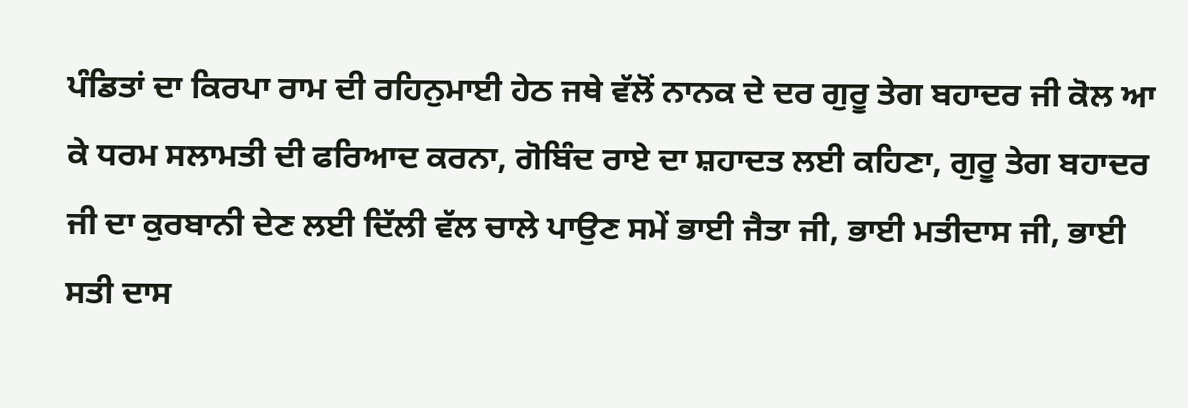ਪੰਡਿਤਾਂ ਦਾ ਕਿਰਪਾ ਰਾਮ ਦੀ ਰਹਿਨੁਮਾਈ ਹੇਠ ਜਥੇ ਵੱਲੋਂ ਨਾਨਕ ਦੇ ਦਰ ਗੁਰੂ ਤੇਗ ਬਹਾਦਰ ਜੀ ਕੋਲ ਆ ਕੇ ਧਰਮ ਸਲਾਮਤੀ ਦੀ ਫਰਿਆਦ ਕਰਨਾ, ਗੋਬਿੰਦ ਰਾਏ ਦਾ ਸ਼ਹਾਦਤ ਲਈ ਕਹਿਣਾ, ਗੁਰੂ ਤੇਗ ਬਹਾਦਰ ਜੀ ਦਾ ਕੁਰਬਾਨੀ ਦੇਣ ਲਈ ਦਿੱਲੀ ਵੱਲ ਚਾਲੇ ਪਾਉਣ ਸਮੇਂ ਭਾਈ ਜੈਤਾ ਜੀ, ਭਾਈ ਮਤੀਦਾਸ ਜੀ, ਭਾਈ ਸਤੀ ਦਾਸ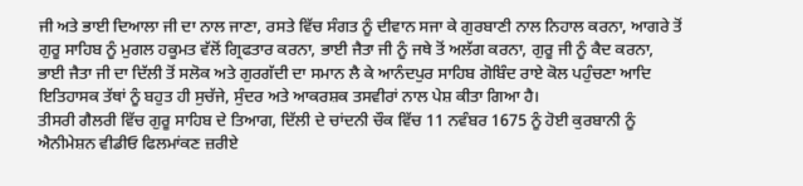ਜੀ ਅਤੇ ਭਾਈ ਦਿਆਲਾ ਜੀ ਦਾ ਨਾਲ ਜਾਣਾ, ਰਸਤੇ ਵਿੱਚ ਸੰਗਤ ਨੂੰ ਦੀਵਾਨ ਸਜਾ ਕੇ ਗੁਰਬਾਣੀ ਨਾਲ ਨਿਹਾਲ ਕਰਨਾ, ਆਗਰੇ ਤੋਂ ਗੁਰੂ ਸਾਹਿਬ ਨੂੰ ਮੁਗਲ ਹਕੂਮਤ ਵੱਲੋਂ ਗ੍ਰਿਫਤਾਰ ਕਰਨਾ, ਭਾਈ ਜੈਤਾ ਜੀ ਨੂੰ ਜਥੇ ਤੋਂ ਅਲੱਗ ਕਰਨਾ, ਗੁਰੂ ਜੀ ਨੂੰ ਕੈਦ ਕਰਨਾ, ਭਾਈ ਜੈਤਾ ਜੀ ਦਾ ਦਿੱਲੀ ਤੋਂ ਸਲੋਕ ਅਤੇ ਗੁਰਗੱਦੀ ਦਾ ਸਮਾਨ ਲੈ ਕੇ ਆਨੰਦਪੁਰ ਸਾਹਿਬ ਗੋਬਿੰਦ ਰਾਏ ਕੋਲ ਪਹੁੰਚਣਾ ਆਦਿ ਇਤਿਹਾਸਕ ਤੱਥਾਂ ਨੂੰ ਬਹੁਤ ਹੀ ਸੁਚੱਜੇ, ਸੁੰਦਰ ਅਤੇ ਆਕਰਸ਼ਕ ਤਸਵੀਰਾਂ ਨਾਲ ਪੇਸ਼ ਕੀਤਾ ਗਿਆ ਹੈ।
ਤੀਸਰੀ ਗੈਲਰੀ ਵਿੱਚ ਗੁਰੂ ਸਾਹਿਬ ਦੇ ਤਿਆਗ, ਦਿੱਲੀ ਦੇ ਚਾਂਦਨੀ ਚੌਕ ਵਿੱਚ 11 ਨਵੰਬਰ 1675 ਨੂੰ ਹੋਈ ਕੁਰਬਾਨੀ ਨੂੰ ਐਨੀਮੇਸ਼ਨ ਵੀਡੀਓ ਫਿਲਮਾਂਕਣ ਜ਼ਰੀਏ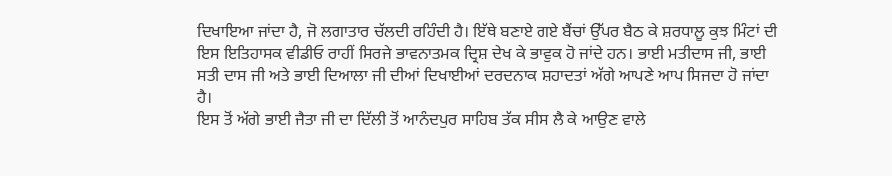ਦਿਖਾਇਆ ਜਾਂਦਾ ਹੈ, ਜੋ ਲਗਾਤਾਰ ਚੱਲਦੀ ਰਹਿੰਦੀ ਹੈ। ਇੱਥੇ ਬਣਾਏ ਗਏ ਬੈਂਚਾਂ ਉੱਪਰ ਬੈਠ ਕੇ ਸ਼ਰਧਾਲੂ ਕੁਝ ਮਿੰਟਾਂ ਦੀ ਇਸ ਇਤਿਹਾਸਕ ਵੀਡੀਓ ਰਾਹੀਂ ਸਿਰਜੇ ਭਾਵਨਾਤਮਕ ਦ੍ਰਿਸ਼ ਦੇਖ ਕੇ ਭਾਵੁਕ ਹੋ ਜਾਂਦੇ ਹਨ। ਭਾਈ ਮਤੀਦਾਸ ਜੀ, ਭਾਈ ਸਤੀ ਦਾਸ ਜੀ ਅਤੇ ਭਾਈ ਦਿਆਲਾ ਜੀ ਦੀਆਂ ਦਿਖਾਈਆਂ ਦਰਦਨਾਕ ਸ਼ਹਾਦਤਾਂ ਅੱਗੇ ਆਪਣੇ ਆਪ ਸਿਜਦਾ ਹੋ ਜਾਂਦਾ ਹੈ।
ਇਸ ਤੋਂ ਅੱਗੇ ਭਾਈ ਜੈਤਾ ਜੀ ਦਾ ਦਿੱਲੀ ਤੋਂ ਆਨੰਦਪੁਰ ਸਾਹਿਬ ਤੱਕ ਸੀਸ ਲੈ ਕੇ ਆਉਣ ਵਾਲੇ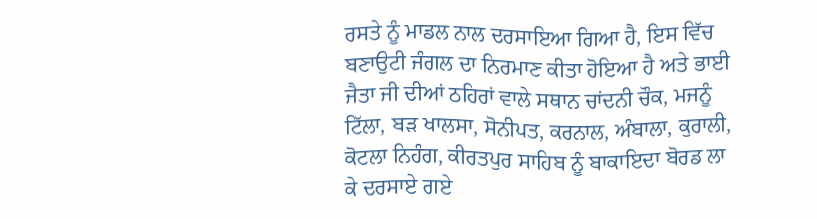ਰਸਤੇ ਨੂੰ ਮਾਡਲ ਨਾਲ ਦਰਸਾਇਆ ਗਿਆ ਹੈ, ਇਸ ਵਿੱਚ ਬਣਾਉਟੀ ਜੰਗਲ ਦਾ ਨਿਰਮਾਣ ਕੀਤਾ ਹੋਇਆ ਹੈ ਅਤੇ ਭਾਈ ਜੈਤਾ ਜੀ ਦੀਆਂ ਠਹਿਰਾਂ ਵਾਲੇ ਸਥਾਨ ਚਾਂਦਨੀ ਚੌਕ, ਮਜਨੂੰ ਟਿੱਲਾ, ਬੜ ਖਾਲਸਾ, ਸੋਨੀਪਤ, ਕਰਨਾਲ, ਅੰਬਾਲਾ, ਕੁਰਾਲੀ, ਕੋਟਲਾ ਨਿਹੰਗ, ਕੀਰਤਪੁਰ ਸਾਹਿਬ ਨੂੰ ਬਾਕਾਇਦਾ ਬੋਰਡ ਲਾ ਕੇ ਦਰਸਾਏ ਗਏ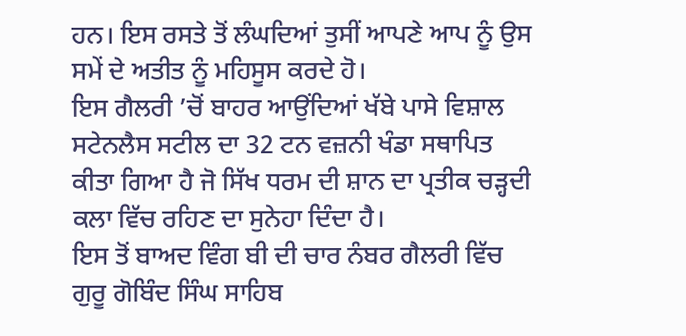ਹਨ। ਇਸ ਰਸਤੇ ਤੋਂ ਲੰਘਦਿਆਂ ਤੁਸੀਂ ਆਪਣੇ ਆਪ ਨੂੰ ਉਸ ਸਮੇਂ ਦੇ ਅਤੀਤ ਨੂੰ ਮਹਿਸੂਸ ਕਰਦੇ ਹੋ।
ਇਸ ਗੈਲਰੀ ’ਚੋਂ ਬਾਹਰ ਆਉਂਦਿਆਂ ਖੱਬੇ ਪਾਸੇ ਵਿਸ਼ਾਲ ਸਟੇਨਲੈਸ ਸਟੀਲ ਦਾ 32 ਟਨ ਵਜ਼ਨੀ ਖੰਡਾ ਸਥਾਪਿਤ ਕੀਤਾ ਗਿਆ ਹੈ ਜੋ ਸਿੱਖ ਧਰਮ ਦੀ ਸ਼ਾਨ ਦਾ ਪ੍ਰਤੀਕ ਚੜ੍ਹਦੀ ਕਲਾ ਵਿੱਚ ਰਹਿਣ ਦਾ ਸੁਨੇਹਾ ਦਿੰਦਾ ਹੈ।
ਇਸ ਤੋਂ ਬਾਅਦ ਵਿੰਗ ਬੀ ਦੀ ਚਾਰ ਨੰਬਰ ਗੈਲਰੀ ਵਿੱਚ ਗੁਰੂ ਗੋਬਿੰਦ ਸਿੰਘ ਸਾਹਿਬ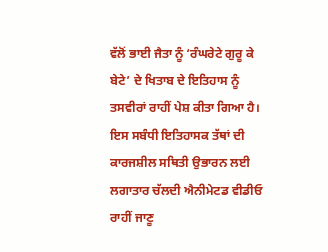ਵੱਲੋਂ ਭਾਈ ਜੈਤਾ ਨੂੰ ‘ਰੰਘਰੇਟੇ ਗੁਰੂ ਕੇ ਬੇਟੇ’ ਦੇ ਖਿਤਾਬ ਦੇ ਇਤਿਹਾਸ ਨੂੰ ਤਸਵੀਰਾਂ ਰਾਹੀਂ ਪੇਸ਼ ਕੀਤਾ ਗਿਆ ਹੈ। ਇਸ ਸਬੰਧੀ ਇਤਿਹਾਸਕ ਤੱਥਾਂ ਦੀ ਕਾਰਜਸ਼ੀਲ ਸਥਿਤੀ ਉਭਾਰਨ ਲਈ ਲਗਾਤਾਰ ਚੱਲਦੀ ਐਨੀਮੇਟਡ ਵੀਡੀਓ ਰਾਹੀਂ ਜਾਣੂ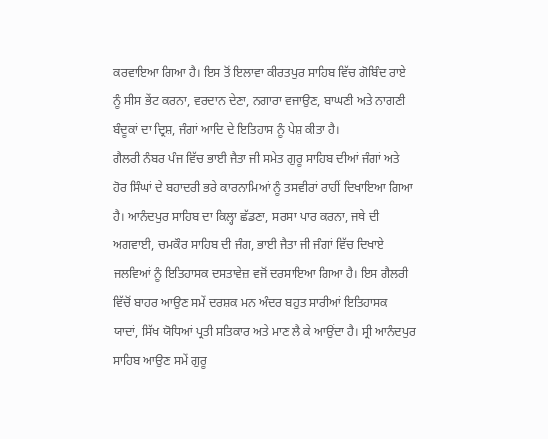ਕਰਵਾਇਆ ਗਿਆ ਹੈ। ਇਸ ਤੋਂ ਇਲਾਵਾ ਕੀਰਤਪੁਰ ਸਾਹਿਬ ਵਿੱਚ ਗੋਬਿੰਦ ਰਾਏ ਨੂੰ ਸੀਸ ਭੇਂਟ ਕਰਨਾ, ਵਰਦਾਨ ਦੇਣਾ, ਨਗਾਰਾ ਵਜਾਉਣ, ਬਾਘਣੀ ਅਤੇ ਨਾਗਣੀ ਬੰਦੂਕਾਂ ਦਾ ਦ੍ਰਿਸ਼, ਜੰਗਾਂ ਆਦਿ ਦੇ ਇਤਿਹਾਸ ਨੂੰ ਪੇਸ਼ ਕੀਤਾ ਹੈ।
ਗੈਲਰੀ ਨੰਬਰ ਪੰਜ ਵਿੱਚ ਭਾਈ ਜੈਤਾ ਜੀ ਸਮੇਤ ਗੁਰੂ ਸਾਹਿਬ ਦੀਆਂ ਜੰਗਾਂ ਅਤੇ ਹੋਰ ਸਿੰਘਾਂ ਦੇ ਬਹਾਦਰੀ ਭਰੇ ਕਾਰਨਾਮਿਆਂ ਨੂੰ ਤਸਵੀਰਾਂ ਰਾਹੀਂ ਦਿਖਾਇਆ ਗਿਆ ਹੈ। ਆਨੰਦਪੁਰ ਸਾਹਿਬ ਦਾ ਕਿਲ੍ਹਾ ਛੱਡਣਾ, ਸਰਸਾ ਪਾਰ ਕਰਨਾ, ਜਥੇ ਦੀ ਅਗਵਾਈ, ਚਮਕੌਰ ਸਾਹਿਬ ਦੀ ਜੰਗ, ਭਾਈ ਜੈਤਾ ਜੀ ਜੰਗਾਂ ਵਿੱਚ ਦਿਖਾਏ ਜਲਵਿਆਂ ਨੂੰ ਇਤਿਹਾਸਕ ਦਸਤਾਵੇਜ਼ ਵਜੋਂ ਦਰਸਾਇਆ ਗਿਆ ਹੈ। ਇਸ ਗੈਲਰੀ ਵਿੱਚੋਂ ਬਾਹਰ ਆਉਣ ਸਮੇਂ ਦਰਸ਼ਕ ਮਨ ਅੰਦਰ ਬਹੁਤ ਸਾਰੀਆਂ ਇਤਿਹਾਸਕ ਯਾਦਾਂ, ਸਿੱਖ ਯੋਧਿਆਂ ਪ੍ਰਤੀ ਸਤਿਕਾਰ ਅਤੇ ਮਾਣ ਲੈ ਕੇ ਆਉਂਦਾ ਹੈ। ਸ੍ਰੀ ਆਨੰਦਪੁਰ ਸਾਹਿਬ ਆਉਣ ਸਮੇਂ ਗੁਰੂ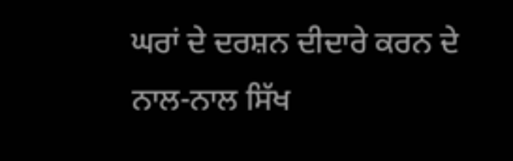ਘਰਾਂ ਦੇ ਦਰਸ਼ਨ ਦੀਦਾਰੇ ਕਰਨ ਦੇ ਨਾਲ-ਨਾਲ ਸਿੱਖ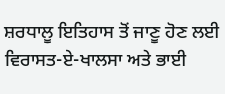ਸ਼ਰਧਾਲੂ ਇਤਿਹਾਸ ਤੋਂ ਜਾਣੂ ਹੋਣ ਲਈ ਵਿਰਾਸਤ-ਏ-ਖਾਲਸਾ ਅਤੇ ਭਾਈ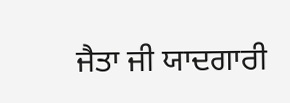ਜੈਤਾ ਜੀ ਯਾਦਗਾਰੀ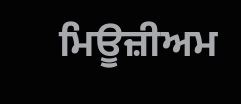ਮਿਊਜ਼ੀਅਮ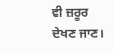ਵੀ ਜ਼ਰੂਰ ਦੇਖਣ ਜਾਣ।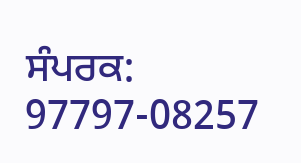ਸੰਪਰਕ: 97797-08257